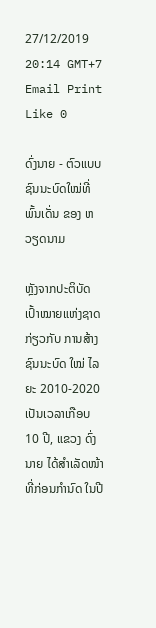27/12/2019 20:14 GMT+7 Email Print Like 0

ດົ່ງນາຍ - ຕົວແບບ ຊົນນະບົດໃໝ່ທີ່ພົ້ນເດັ່ນ ຂອງ ຫວຽດນາມ

ຫຼັງຈາກປະຕິບັດເປົ້າໝາຍແຫ່ງຊາດ ກ່ຽວກັບ ການສ້າງ ຊົນນະບົດ ໃໝ່ ໄລຍະ 2010-2020 ເປັນເວລາເກືອບ 10 ປີ, ແຂວງ ດົ່ງນາຍ ໄດ້ສຳເລັດໜ້າທີ່ກ່ອນກຳນົດ ໃນປີ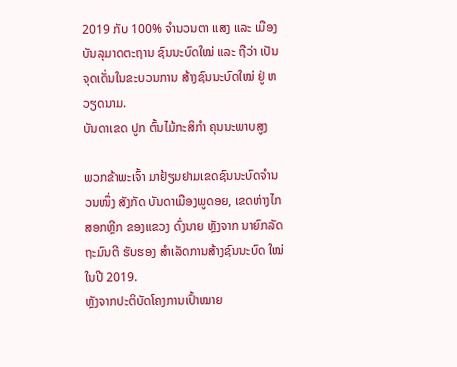2019 ກັບ 100% ຈຳນວນຕາ ແສງ ແລະ ເມືອງ ບັນລຸມາດຕະຖານ ຊົນນະບົດໃໝ່ ແລະ ຖືວ່າ ເປັນຈຸດເດັ່ນໃນຂະບວນການ ສ້າງຊົນນະບົດໃໝ່ ຢູ່ ຫວຽດນາມ.
ບັນດາເຂດ ປູກ ຕົ້ນໄມ້ກະສິກຳ ຄຸນນະພາບສູງ

ພວກຂ້າພະເຈົ້າ ມາຢ້ຽມຢາມເຂດຊົນນະບົດຈຳນວນໜຶ່ງ ສັງກັດ ບັນດາເມືອງພູດອຍ, ເຂດຫ່າງໄກສອກຫຼີກ ຂອງແຂວງ ດົ່ງນາຍ ຫຼັງຈາກ ນາຍົກລັດຖະມົນຕີ ຮັບຮອງ ສຳເລັດການສ້າງຊົນນະບົດ ໃໝ່ ໃນປີ 2019.
ຫຼັງຈາກປະຕິບັດໂຄງການເປົ້າໝາຍ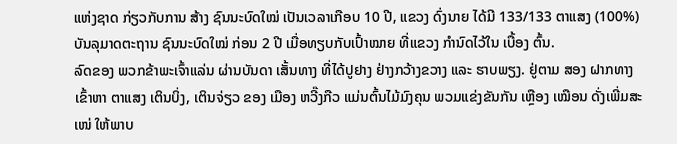ແຫ່ງຊາດ ກ່ຽວກັບການ ສ້າງ ຊົນນະບົດໃໝ່ ເປັນເວລາເກືອບ 10 ປີ, ແຂວງ ດົ່ງນາຍ ໄດ້ມີ 133/133 ຕາແສງ (100%) ບັນລຸມາດຕະຖານ ຊົນນະບົດໃໝ່ ກ່ອນ 2 ປີ ເມື່ອທຽບກັບເປົ້າໝາຍ ທີ່ແຂວງ ກຳນົດໄວ້ໃນ ເບື້ອງ ຕົ້ນ.
ລົດຂອງ ພວກຂ້າພະເຈົ້າແລ່ນ ຜ່ານບັນດາ ເສັ້ນທາງ ທີ່ໄດ້ປູຢາງ ຢ່າງກວ້າງຂວາງ ແລະ ຮາບພຽງ. ຢູ່ຕາມ ສອງ ຝາກທາງ ເຂົ້າຫາ ຕາແສງ ເຕິນບິ່ງ, ເຕິນຈ່ຽວ ຂອງ ເມືອງ ຫວີ໊ງກືວ ແມ່ນຕົ້ນໄມ້ມົງຄຸນ ພວມແຂ່ງຂັນກັນ ເຫຼືອງ ເໝືອນ ດັ່ງເພີ່ມສະເໜ່ ໃຫ້ພາບ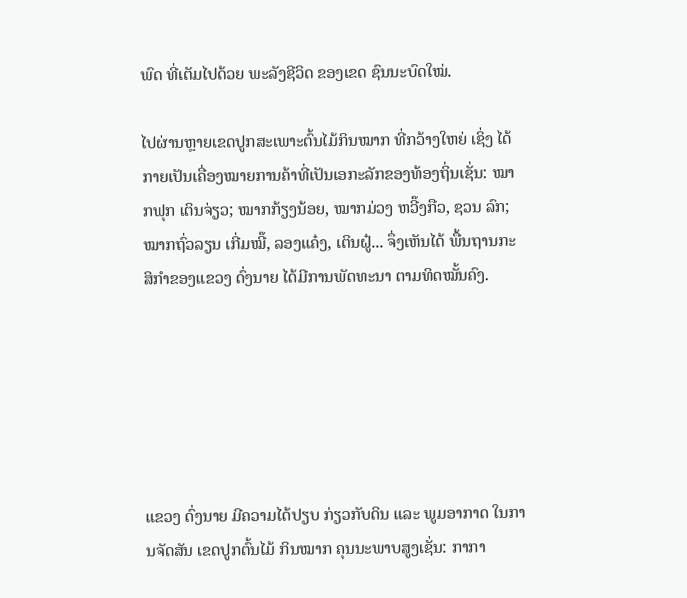ພົດ ທີ່ເຕັມໄປດ້ວຍ ພະລັງຊີວິດ ຂອງເຂດ ຊົນນະບົດໃໝ່.

ໄປຜ່ານຫຼາຍເຂດປູກສະເພາະຕົ້ນໄມ້ກິນໝາກ ທີ່ກວ້າງໃຫຍ່ ເຊິ່ງ ໄດ້ກາຍເປັນເຄື່ອງໝາຍການຄ້າທີ່ເປັນເອກະລັກຂອງທ້ອງຖິ່ນເຊັ່ນ: ໝາກຟຸກ ເຕິນຈ່ຽວ; ໝາກກ້ຽງນ້ອຍ, ໝາກມ່ວງ ຫວີ໊ງກືວ, ຊວນ ລົກ; ໝາກຖົ່ວລຽນ ເກີ່ມໝີ໊, ລອງແຄ໋ງ, ເຕິນຝູ໋... ຈຶ່ງເຫັນໄດ້ ພື້ນຖານກະສິກຳຂອງແຂວງ ດົ່ງນາຍ ໄດ້ມີການພັດທະນາ ຕາມທິດໝັ້ນຄົງ.






ແຂວງ ດົ່ງນາຍ ມີຄວາມໄດ້ປຽບ ກ່ຽວກັບດິນ ແລະ ພູມອາກາດ ໃນການຈັດສັນ ເຂດປູກຕົ້ນໄມ້ ກິນໝາກ ຄຸນນະພາບສູງເຊັ່ນ: ກາກາ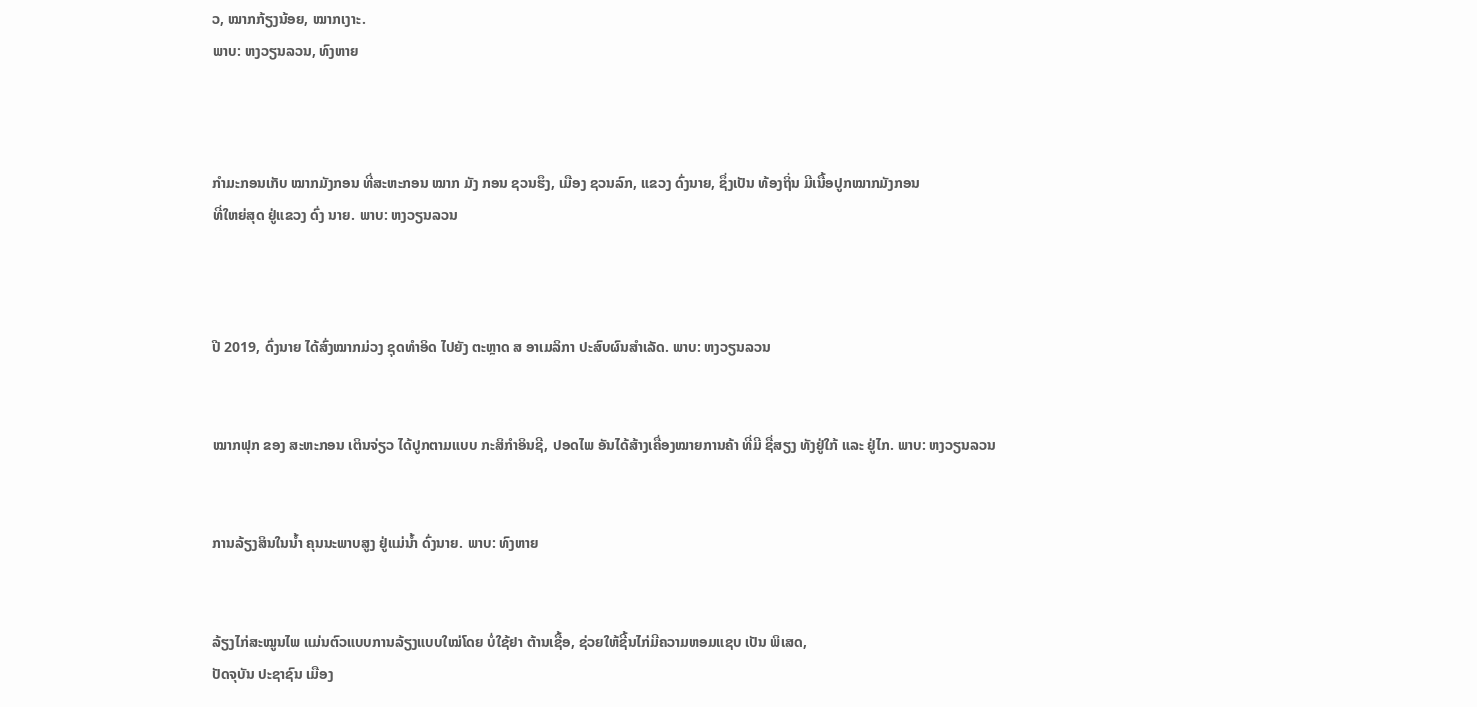ວ, ໝາກກ້ຽງນ້ອຍ, ໝາກເງາະ.
ພາບ: ຫງວຽນລວນ, ທົງຫາຍ



ກໍາມະກອນເກັບ ໝາກມັງກອນ ທີ່ສະຫະກອນ ໝາກ ມັງ ກອນ ຊວນຮຶງ, ເມືອງ ຊວນລົກ, ແຂວງ ດົ່ງນາຍ, ຊຶ່ງເປັນ ທ້ອງຖິ່ນ ມີເນື້ອປູກໝາກມັງກອນ
ທີ່ໃຫຍ່ສຸດ ຢູ່ແຂວງ ດົ່ງ ນາຍ. ພາບ: ຫງວຽນລວນ



ປີ 2019, ດົ່ງນາຍ ໄດ້ສົ່ງໝາກມ່ວງ ຊຸດທຳອິດ ໄປຍັງ ຕະຫຼາດ ສ ອາເມລິກາ ປະສົບຜົນສຳເລັດ. ພາບ: ຫງວຽນລວນ


ໝາກຟຸກ ຂອງ ສະຫະກອນ ເຕິນຈ່ຽວ ໄດ້ປູກຕາມແບບ ກະສິກຳອິນຊີ, ປອດໄພ ອັນໄດ້ສ້າງເຄື່ອງໝາຍການຄ້າ ທີ່ມີ ຊື່ສຽງ ທັງຢູ່ໃກ້ ແລະ ຢູ່ໄກ. ພາບ: ຫງວຽນລວນ


ການລ້ຽງສິນໃນນໍ້າ ຄຸນນະພາບສູງ ຢູ່ແມ່ນໍ້າ ດົ່ງນາຍ. ພາບ: ທົງຫາຍ


ລ້ຽງໄກ່ສະໝູນໄພ ແມ່ນຕົວແບບການລ້ຽງແບບໃໝ່ໂດຍ ບໍ່ໃຊ້ຢາ ຕ້ານເຊື້ອ, ຊ່ວຍໃຫ້ຊີ້ນໄກ່ມີຄວາມຫອມແຊບ ເປັນ ພິເສດ,
ປັດຈຸບັນ ປະຊາຊົນ ເມືອງ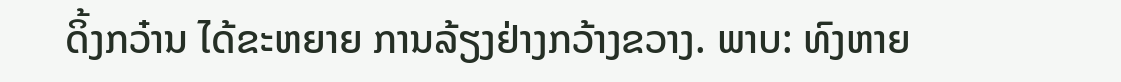ດິ້ງກວ໋ານ ໄດ້ຂະຫຍາຍ ການລ້ຽງຢ່າງກວ້າງຂວາງ. ພາບ: ທົງຫາຍ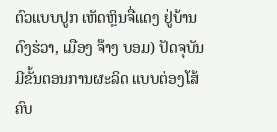ຕົວແບບປູກ ເຫັດຫຼິນຈື່ແດງ ຢູ່ບ້ານດົງຮ່ວາ, ເມືອງ ຈ໊າງ ບອມ) ປັດຈຸບັນ ມີຂັ້ນຕອນການຜະລິດ ແບບຕ່ອງໂສ້ ຄົບ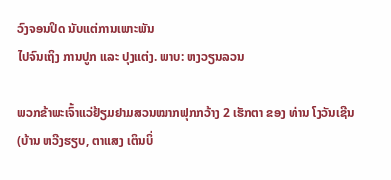ວົງຈອນປິດ ນັບແຕ່ການເພາະພັນ
ໄປຈົນເຖິງ ການປູກ ແລະ ປຸງແຕ່ງ. ພາບ: ຫງວຽນລວນ

ພວກຂ້າພະເຈົ້າແວ່ຢ້ຽມຢາມສວນໝາກຟຸກກວ້າງ 2 ເຮັກຕາ ຂອງ ທ່ານ ໂງວັນເຊີນ (ບ້ານ ຫວີງຮຽບ, ຕາແສງ ເຕິນບິ່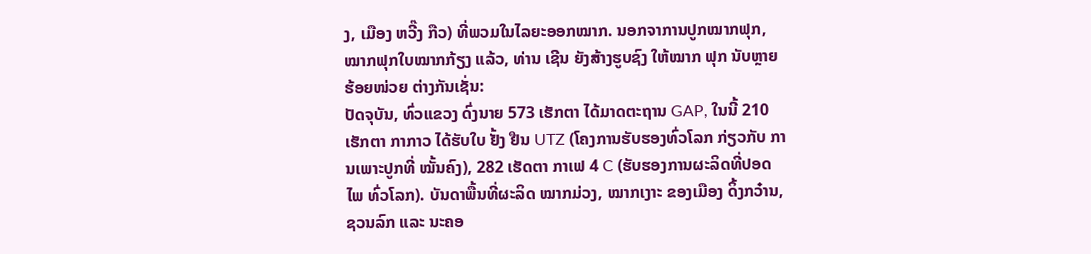ງ, ເມືອງ ຫວີ໊ງ ກືວ) ທີ່ພວມໃນໄລຍະອອກໝາກ. ນອກຈາການປູກໝາກຟຸກ, ໝາກຟຸກໃບໝາກກ້ຽງ ແລ້ວ, ທ່ານ ເຊີນ ຍັງສ້າງຮູບຊົງ ໃຫ້ໝາກ ຟຸກ ນັບຫຼາຍ ຮ້ອຍໜ່ວຍ ຕ່າງກັນເຊັ່ນ:
ປັດຈຸບັນ, ທົ່ວແຂວງ ດົ່ງນາຍ 573 ເຮັກຕາ ໄດ້ມາດຕະຖານ GAP, ໃນນີ້ 210 ເຮັກຕາ ກາກາວ ໄດ້ຮັບໃບ ຢັ້ງ ຢືນ UTZ (ໂຄງການຮັບຮອງທົ່ວໂລກ ກ່ຽວກັບ ການເພາະປູກທີ່ ໝັ້ນຄົງ), 282 ເຮັດຕາ ກາເຟ 4 C (ຮັບຮອງການຜະລິດທີ່ປອດໄພ ທົ່ວໂລກ). ບັນດາພື້ນທີ່ຜະລິດ ໝາກມ່ວງ, ໝາກເງາະ ຂອງເມືອງ ດິ້ງກວ໋ານ, ຊວນລົກ ແລະ ນະຄອ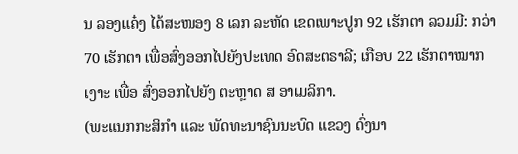ນ ລອງແຄ໋ງ ໄດ້ສະໜອງ 8 ເລກ ລະຫັດ ເຂດເພາະປູກ 92 ເຮັກຕາ ລວມມີ: ກວ່າ 70 ເຮັກຕາ ເພື່ອສົ່ງອອກໄປຍັງປະເທດ ອົດສະຕຣາລີ; ເກືອບ 22 ເຮັກຕາໝາກເງາະ ເພື່ອ ສົ່ງອອກໄປຍັງ ຕະຫຼາດ ສ ອາເມລິກາ.
(ພະແນກກະສິກຳ ແລະ ພັດທະນາຊົນນະບົດ ແຂວງ ດົ່ງນາ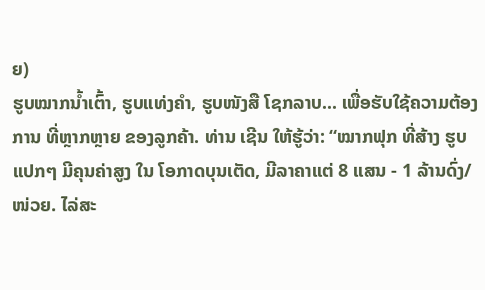ຍ)
ຮູບໝາກນໍ້າເຕົ້າ, ຮູບແທ່ງຄຳ, ຮູບໜັງສື ໂຊກລາບ... ເພື່ອຮັບໃຊ້ຄວາມຕ້ອງການ ທີ່ຫຼາກຫຼາຍ ຂອງລູກຄ້າ. ທ່ານ ເຊີນ ໃຫ້ຮູ້ວ່າ: “ໝາກຟຸກ ທີ່ສ້າງ ຮູບແປກໆ ມີຄຸນຄ່າສູງ ໃນ ໂອກາດບຸນເຕັດ, ມີລາຄາແຕ່ 8 ແສນ - 1 ລ້ານດົ່ງ/ໜ່ວຍ. ໄລ່ສະ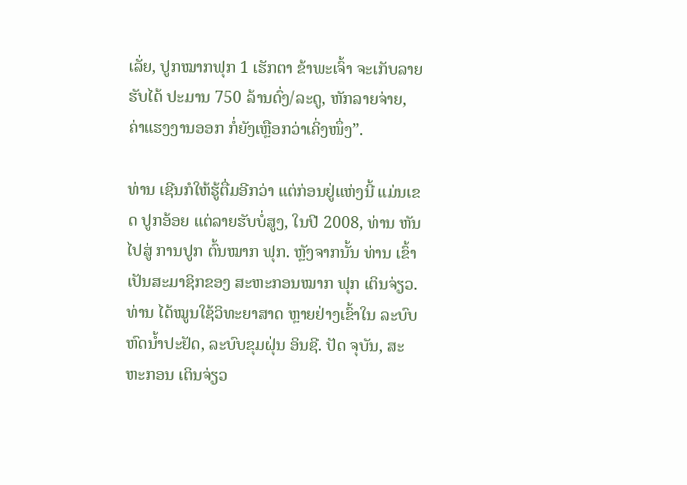ເລັ່ຍ, ປູກໝາກຟຸກ 1 ເຮັກຕາ ຂ້າພະເຈົ້າ ຈະເກັບລາຍຮັບໄດ້ ປະມານ 750 ລ້ານດົ່ງ/ລະດູ, ຫັກລາຍຈ່າຍ, ຄ່າແຮງງານອອກ ກໍ່ຍັງເຫຼືອກວ່າເຄິ່ງໜຶ່ງ”.

ທ່ານ ເຊີນກໍໃຫ້ຮູ້ຕື່ມອີກວ່າ ແຕ່ກ່ອນຢູ່ແຫ່ງນີ້ ແມ່ນເຂດ ປູກອ້ອຍ ແຕ່ລາຍຮັບບໍ່ສູງ, ໃນປີ 2008, ທ່ານ ຫັນໄປສູ່ ການປູກ ຕົ້ນໝາກ ຟຸກ. ຫຼັງຈາກນັ້ນ ທ່ານ ເຂົ້າ ເປັນສະມາຊິກຂອງ ສະຫະກອນໝາກ ຟຸກ ເຕິນຈ່ຽວ. ທ່ານ ໄດ້ໝູນໃຊ້ວິທະຍາສາດ ຫຼາຍຢ່າງເຂົ້າໃນ ລະບົບຫົດນໍ້າປະຢັດ, ລະບົບຂຸມຝຸ່ນ ອິນຊີ. ປັດ ຈຸບັນ, ສະຫະກອນ ເຕິນຈ່ຽວ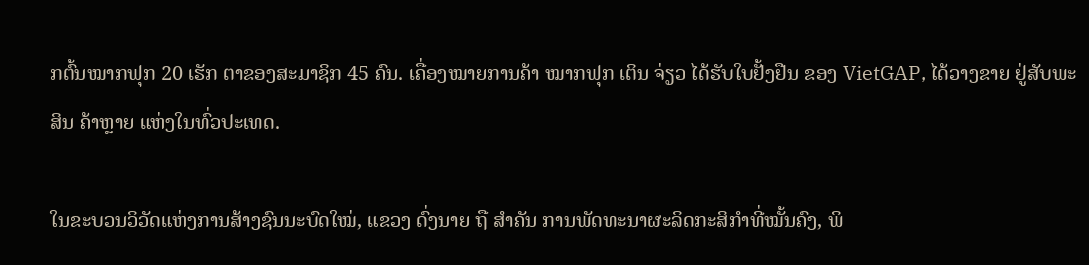ກຕົ້ນໝາກຟຸກ 20 ເຮັກ ຕາຂອງສະມາຊິກ 45 ຄົນ. ເຄື່ອງໝາຍການຄ້າ ໝາກຟຸກ ເຕິນ ຈ່ຽວ ໄດ້ຮັບໃບຢັ້ງຢືນ ຂອງ VietGAP, ໄດ້ວາງຂາຍ ຢູ່ສັບພະສິນ ຄ້າຫຼາຍ ແຫ່ງໃນທົ່ວປະເທດ.

ໃນຂະບວນວິວັດແຫ່ງການສ້າງຊົນນະບົດໃໝ່, ແຂວງ ດົ່ງນາຍ ຖື ສຳຄັນ ການພັດທະນາຜະລິດກະສິກຳທີ່ໝັ້ນຄົງ, ພິ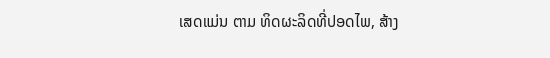ເສດແມ່ນ ຕາມ ທິດຜະລິດທີ່ປອດໄພ, ສ້າງ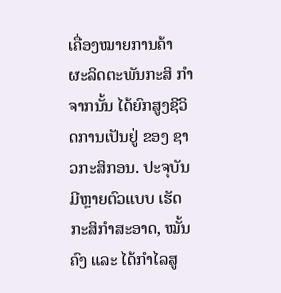ເຄື່ອງໝາຍການຄ້າ ຜະລິດຕະພັນກະສິ ກໍາ ຈາກນັ້ນ ໄດ້ຍົກສູງຊີວິດການເປັນຢູ່ ຂອງ ຊາວກະສິກອນ. ປະຈຸບັນ ມີຫຼາຍຕົວແບບ ເຮັດກະສິກຳສະອາດ, ໝັ້ນຄົງ ແລະ ໄດ້ກຳໄລສູ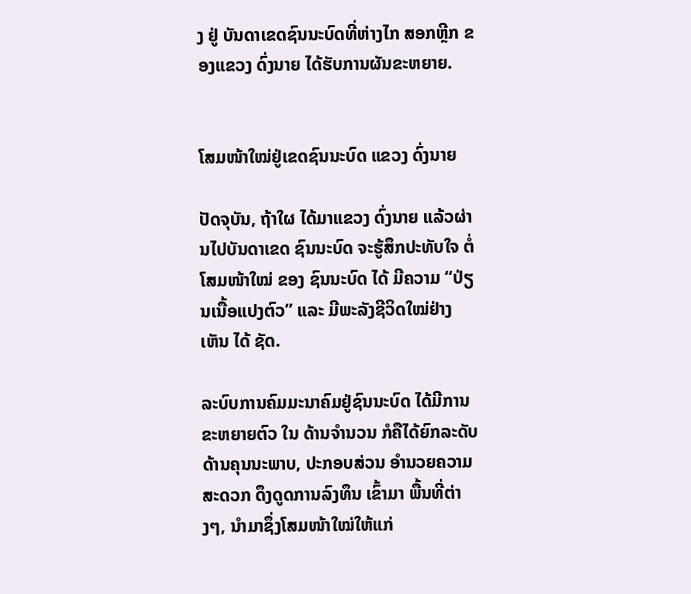ງ ຢູ່ ບັນດາເຂດຊົນນະບົດທີ່ຫ່າງໄກ ສອກຫຼີກ ຂອງແຂວງ ດົ່ງນາຍ ໄດ້ຮັບການຜັນຂະຫຍາຍ.


ໂສມໜ້າໃໝ່ຢູ່ເຂດຊົນນະບົດ ແຂວງ ດົ່ງນາຍ

ປັດຈຸບັນ, ຖ້າໃຜ ໄດ້ມາແຂວງ ດົ່ງນາຍ ແລ້ວຜ່ານໄປບັນດາເຂດ ຊົນນະບົດ ຈະຮູ້ສຶກປະທັບໃຈ ຕໍ່ໂສມໜ້າໃໝ່ ຂອງ ຊົນນະບົດ ໄດ້ ມີຄວາມ “ປ່ຽນເນື້ອແປງຕົວ” ແລະ ມີພະລັງຊີວິດໃໝ່ຢ່າງເຫັນ ໄດ້ ຊັດ.

ລະບົບການຄົມມະນາຄົມຢູ່ຊົນນະບົດ ໄດ້ມີການຂະຫຍາຍຕົວ ໃນ ດ້ານຈຳນວນ ກໍຄືໄດ້ຍົກລະດັບ ດ້ານຄຸນນະພາບ, ປະກອບສ່ວນ ອຳນວຍຄວາມສະດວກ ດຶງດູດການລົງທຶນ ເຂົ້າມາ ພື້ນທີ່ຕ່າງໆ, ນຳມາຊຶ່ງໂສມໜ້າໃໝ່ໃຫ້ແກ່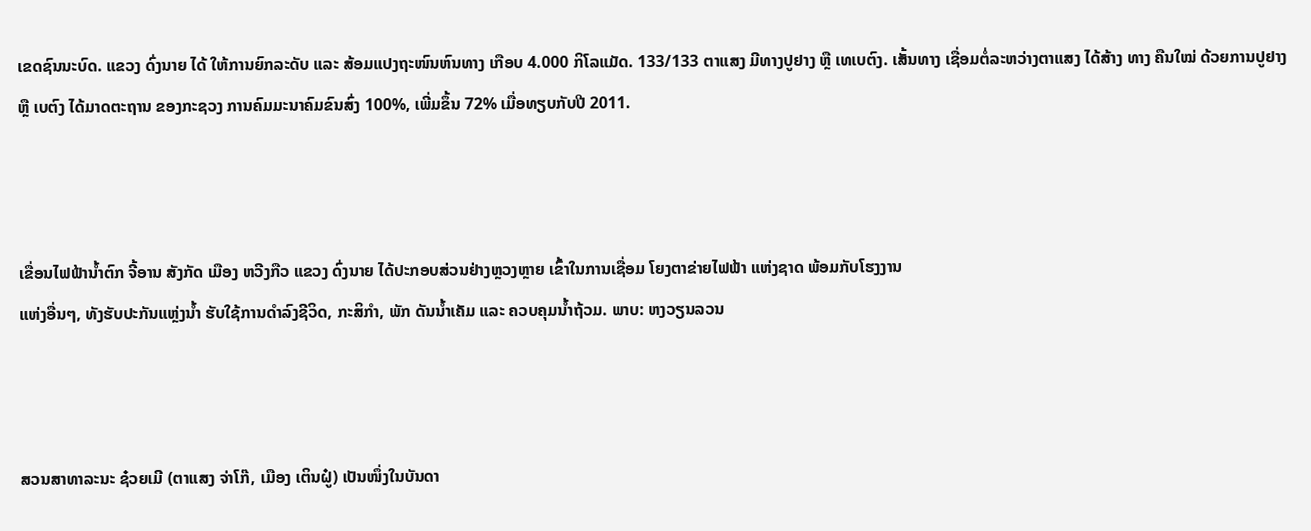ເຂດຊົນນະບົດ. ແຂວງ ດົ່ງນາຍ ໄດ້ ໃຫ້ການຍົກລະດັບ ແລະ ສ້ອມແປງຖະໜົນຫົນທາງ ເກືອບ 4.000 ກິໂລແມັດ. 133/133 ຕາແສງ ມີທາງປູຢາງ ຫຼື ເທເບຕົງ. ເສັ້ນທາງ ເຊື່ອມຕໍ່ລະຫວ່າງຕາແສງ ໄດ້ສ້າງ ທາງ ຄືນໃໝ່ ດ້ວຍການປູຢາງ ຫຼື ເບຕົງ ໄດ້ມາດຕະຖານ ຂອງກະຊວງ ການຄົມມະນາຄົມຂົນສົ່ງ 100%, ເພີ່ມຂຶ້ນ 72% ເມື່ອທຽບກັບປີ 2011.



ເຂື່ອນໄຟຟ້ານ້ຳຕົກ ຈີ້ອານ ສັງກັດ ເມືອງ ຫວີງກືວ ແຂວງ ດົ່ງນາຍ ໄດ້ປະກອບສ່ວນຢ່າງຫຼວງຫຼາຍ ເຂົ້າໃນການເຊື່ອມ ໂຍງຕາຂ່າຍໄຟຟ້າ ແຫ່ງຊາດ ພ້ອມກັບໂຮງງານ
ແຫ່ງອື່ນໆ, ທັງຮັບປະກັນແຫຼ່ງນ້ຳ ຮັບໃຊ້ການດຳລົງຊີວິດ, ກະສິກຳ, ພັກ ດັນນໍ້າເຄັມ ແລະ ຄວບຄຸມນໍ້າຖ້ວມ. ພາບ: ຫງວຽນລວນ



ສວນສາທາລະນະ ຊ໋ວຍເມີ (ຕາແສງ ຈ່າໂກ໊, ເມືອງ ເຕິນຝູ໋) ເປັນໜຶ່ງໃນບັນດາ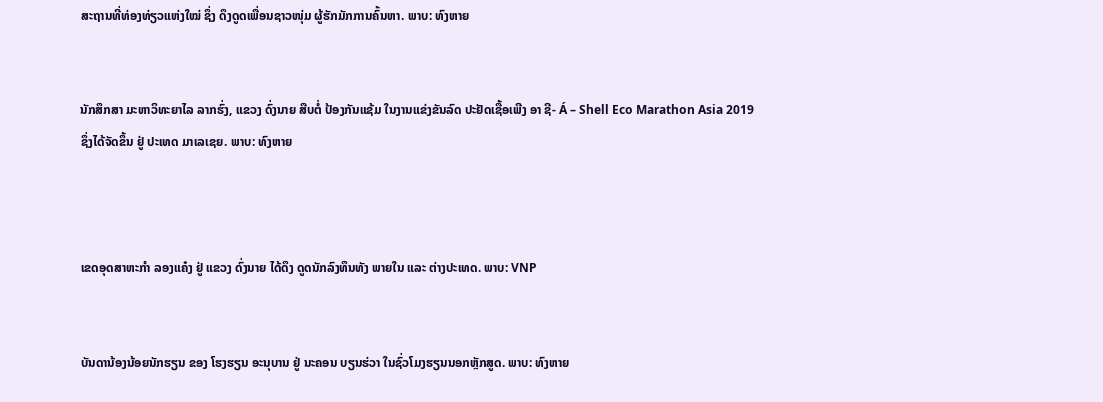ສະຖານທີ່ທ່ອງທ່ຽວແຫ່ງໃໝ່ ຊຶ່ງ ດຶງດູດເພື່ອນຊາວໜຸ່ມ ຜູ້ຮັກມັກການຄົ້ນຫາ. ພາບ: ທົງຫາຍ


ນັກສຶກສາ ມະຫາວິທະຍາໄລ ລາກຮົ່ງ, ແຂວງ ດົ່ງນາຍ ສືບຕໍ່ ປ້ອງກັນແຊ້ມ ໃນງານແຂ່ງຂັນລົດ ປະຢັດເຊື້ອເພີງ ອາ ຊີ- Á – Shell Eco Marathon Asia 2019
ຊຶ່ງໄດ້ຈັດຂຶ້ນ ຢູ່ ປະເທດ ມາເລເຊຍ. ພາບ: ທົງຫາຍ



ເຂດອຸດສາຫະກໍາ ລອງແຄ໋ງ ຢູ່ ແຂວງ ດົ່ງນາຍ ໄດ້ດຶງ ດູດນັກລົງທຶນທັງ ພາຍໃນ ແລະ ຕ່າງປະເທດ. ພາບ: VNP


ບັນດານ້ອງນ້ອຍນັກຮຽນ ຂອງ ໂຮງຮຽນ ອະນຸບານ ຢູ່ ນະຄອນ ບຽນຮ່ວາ ໃນຊົ່ວໂມງຮຽນນອກຫຼັກສູດ. ພາບ: ທົງຫາຍ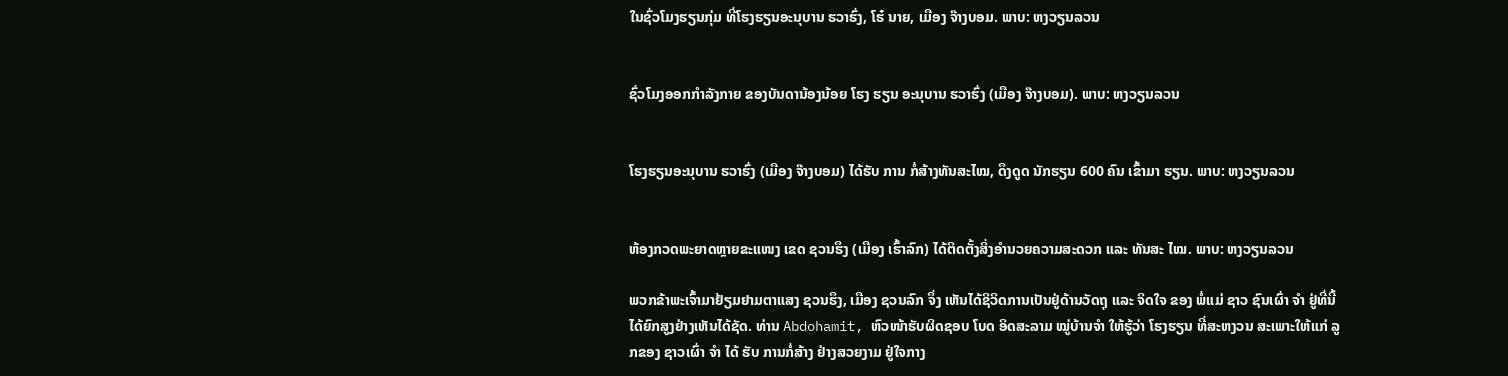ໃນຊົ່ວໂມງຮຽນກຸ່ມ ທີ່ໂຮງຮຽນອະນຸບານ ຮວາຮົ່ງ, ໂຮ໋ ນາຍ, ເມືອງ ຈ໊າງບອມ. ພາບ: ຫງວຽນລວນ


ຊົ່ວໂມງອອກກໍາລັງກາຍ ຂອງບັນດານ້ອງນ້ອຍ ໂຮງ ຮຽນ ອະນຸບານ ຮວາຮົ່ງ (ເມືອງ ຈ໊າງບອມ). ພາບ: ຫງວຽນລວນ


ໂຮງຮຽນອະນຸບານ ຮວາຮົ່ງ (ເມືອງ ຈ໊າງບອມ) ໄດ້ຮັບ ການ ກໍ່ສ້າງທັນສະໄໝ, ດຶງດູດ ນັກຮຽນ 600 ຄົນ ເຂົ້າມາ ຮຽນ. ພາບ: ຫງວຽນລວນ


ຫ້ອງກວດພະຍາດຫຼາຍຂະແໜງ ເຂດ ຊວນຮຶງ (ເມືອງ ເຮົ້າລົກ) ໄດ້ຕິດຕັ້ງສິ່ງອໍານວຍຄວາມສະດວກ ແລະ ທັນສະ ໄໝ. ພາບ: ຫງວຽນລວນ

ພວກຂ້າພະເຈົ້າມາຢ້ຽມຢາມຕາແສງ ຊວນຮຶງ, ເມືອງ ຊວນລົກ ຈຶ່ງ ເຫັນໄດ້ຊິວິດການເປັນຢູ່ດ້ານວັດຖຸ ແລະ ຈິດໃຈ ຂອງ ພໍ່ແມ່ ຊາວ ຊົນເຜົ່າ ຈຳ ຢູ່ທີ່ນີ້ ໄດ້ຍົກສູງຢ່າງເຫັນໄດ້ຊັດ. ທ່ານ Abdohamit, ຫົວໜ້າຮັບຜິດຊອບ ໂບດ ອິດສະລາມ ໝູ່ບ້ານຈຳ ໃຫ້ຮູ້ວ່າ ໂຮງຮຽນ ທີ່ສະຫງວນ ສະເພາະໃຫ້ແກ່ ລູກຂອງ ຊາວເຜົ່າ ຈຳ ໄດ້ ຮັບ ການກໍ່ສ້າງ ຢ່າງສວຍງາມ ຢູ່ໃຈກາງ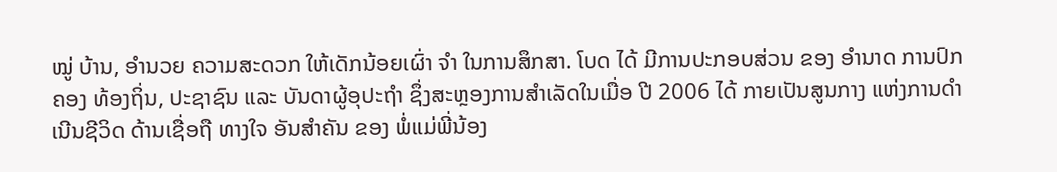ໝູ່ ບ້ານ, ອຳນວຍ ຄວາມສະດວກ ໃຫ້ເດັກນ້ອຍເຜົ່າ ຈໍາ ໃນການສຶກສາ. ໂບດ ໄດ້ ມີການປະກອບສ່ວນ ຂອງ ອຳນາດ ການປົກຄອງ ທ້ອງຖິ່ນ, ປະຊາຊົນ ແລະ ບັນດາຜູ້ອຸປະຖໍາ ຊຶ່ງສະຫຼອງການສຳເລັດໃນເມື່ອ ປີ 2006 ໄດ້ ກາຍເປັນສູນກາງ ແຫ່ງການດຳເນີນຊີວິດ ດ້ານເຊື່ອຖື ທາງໃຈ ອັນສຳຄັນ ຂອງ ພໍ່ແມ່ພີ່ນ້ອງ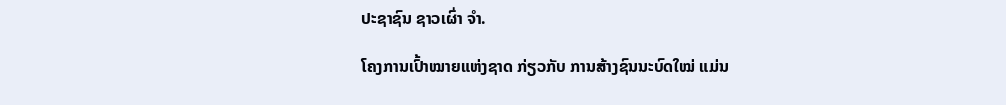ປະຊາຊົນ ຊາວເຜົ່າ ຈຳ.

ໂຄງການເປົ້າໝາຍແຫ່ງຊາດ ກ່ຽວກັບ ການສ້າງຊົນນະບົດໃໝ່ ແມ່ນ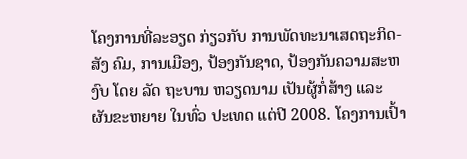ໂຄງການທີ່ລະອຽດ ກ່ຽວກັບ ການພັດທະນາເສດຖະກິດ-ສັງ ຄົມ, ການເມືອງ, ປ້ອງກັນຊາດ, ປ້ອງກັນຄວາມສະຫງົບ ໂດຍ ລັດ ຖະບານ ຫວຽດນາມ ເປັນຜູ້ກໍ່ສ້າງ ແລະ ຜັນຂະຫຍາຍ ໃນທົ່ວ ປະເທດ ແຕ່ປີ 2008. ໂຄງການເປົ້າ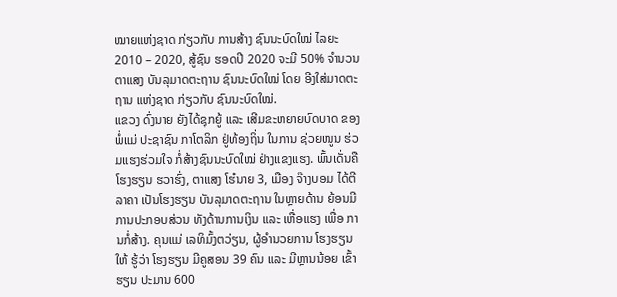ໝາຍແຫ່ງຊາດ ກ່ຽວກັບ ການສ້າງ ຊົນນະບົດໃໝ່ ໄລຍະ 2010 – 2020, ສູ້ຊົນ ຮອດປີ 2020 ຈະມີ 50% ຈຳນວນຕາແສງ ບັນລຸມາດຕະຖານ ຊົນນະບົດໃໝ່ ໂດຍ ອີງໃສ່ມາດຕະຖານ ແຫ່ງຊາດ ກ່ຽວກັບ ຊົນນະບົດໃໝ່.
ແຂວງ ດົ່ງນາຍ ຍັງໄດ້ຊຸກຍູ້ ແລະ ເສີມຂະຫຍາຍບົດບາດ ຂອງ ພໍ່ແມ່ ປະຊາຊົນ ກາໂຕລິກ ຢູ່ທ້ອງຖິ່ນ ໃນການ ຊ່ວຍໜູນ ຮ່ວມແຮງຮ່ວມໃຈ ກໍ່ສ້າງຊົນນະບົດໃໝ່ ຢ່າງແຂງແຮງ. ພົ້ນເດັ່ນຄື ໂຮງຮຽນ ຮວາຮົ່ງ, ຕາແສງ ໂຮ໋ນາຍ 3, ເມືອງ ຈ໊າງບອມ ໄດ້ຕີລາຄາ ເປັນໂຮງຮຽນ ບັນລຸມາດຕະຖານ ໃນຫຼາຍດ້ານ ຍ້ອນມີການປະກອບສ່ວນ ທັງດ້ານການເງິນ ແລະ ເຫື່ອແຮງ ເພື່ອ ການກໍ່ສ້າງ. ຄຸນແມ່ ເລທິມົ້ງຕວ່ຽນ, ຜູ້ອຳນວຍການ ໂຮງຮຽນໃຫ້ ຮູ້ວ່າ ໂຮງຮຽນ ມີຄູສອນ 39 ຄົນ ແລະ ມີຫຼານນ້ອຍ ເຂົ້າຮຽນ ປະມານ 600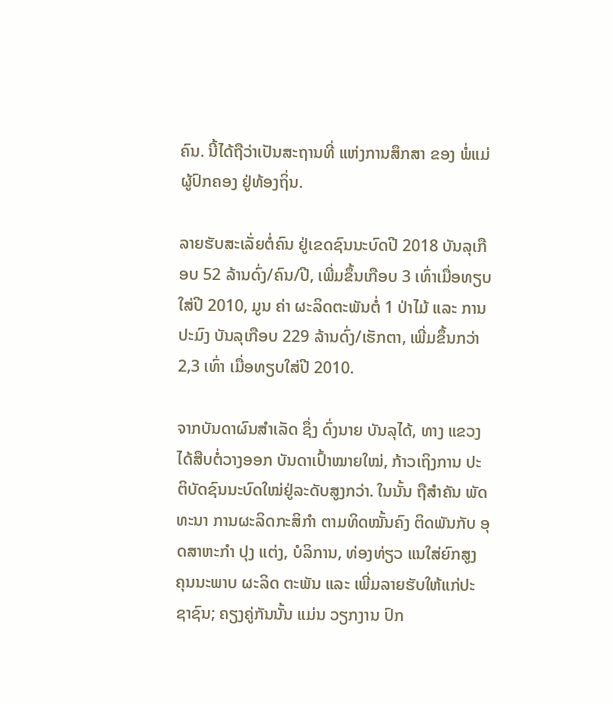ຄົນ. ນີ້ໄດ້ຖືວ່າເປັນສະຖານທີ່ ແຫ່ງການສຶກສາ ຂອງ ພໍ່ແມ່ ຜູ້ປົກຄອງ ຢູ່ທ້ອງຖິ່ນ.

ລາຍຮັບສະເລັ່ຍຕໍ່ຄົນ ຢູ່ເຂດຊົນນະບົດປີ 2018 ບັນລຸເກືອບ 52 ລ້ານດົ່ງ/ຄົນ/ປີ, ເພີ່ມຂຶ້ນເກືອບ 3 ເທົ່າເມື່ອທຽບໃສ່ປີ 2010, ມູນ ຄ່າ ຜະລິດຕະພັນຕໍ່ 1 ປ່າໄມ້ ແລະ ການ ປະມົງ ບັນລຸເກືອບ 229 ລ້ານດົ່ງ/ເຮັກຕາ, ເພີ່ມຂຶ້ນກວ່າ 2,3 ເທົ່າ ເມື່ອທຽບໃສ່ປີ 2010.

ຈາກບັນດາຜົນສຳເລັດ ຊຶ່ງ ດົ່ງນາຍ ບັນລຸໄດ້, ທາງ ແຂວງ ໄດ້ສືບຕໍ່ວາງອອກ ບັນດາເປົ້າໝາຍໃໝ່, ກ້າວເຖິງການ ປະ ຕິບັດຊົນນະບົດໃໝ່ຢູ່ລະດັບສູງກວ່າ. ໃນນັ້ນ ຖືສຳຄັນ ພັດທະນາ ການຜະລິດກະສິກຳ ຕາມທິດໝັ້ນຄົງ ຕິດພັນກັບ ອຸດສາຫະກຳ ປຸງ ແຕ່ງ, ບໍລິການ, ທ່ອງທ່ຽວ ແນໃສ່ຍົກສູງ ຄຸນນະພາບ ຜະລິດ ຕະພັນ ແລະ ເພີ່ມລາຍຮັບໃຫ້ແກ່ປະຊາຊົນ; ຄຽງຄູ່ກັນນັ້ນ ແມ່ນ ວຽກງານ ປົກ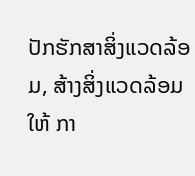ປັກຮັກສາສິ່ງແວດລ້ອມ, ສ້າງສິ່ງແວດລ້ອມ ໃຫ້ ກາ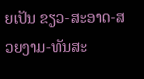ຍເປັນ ຂຽວ-ສະອາດ-ສວຍງາມ-ທັນສະ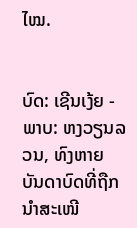ໄໝ.


ບົດ: ເຊີນເງ້ຍ - ພາບ: ຫງວຽນລວນ, ທົງຫາຍ
ບັນດາບົດທີ່ຖືກນຳສະເໜີ